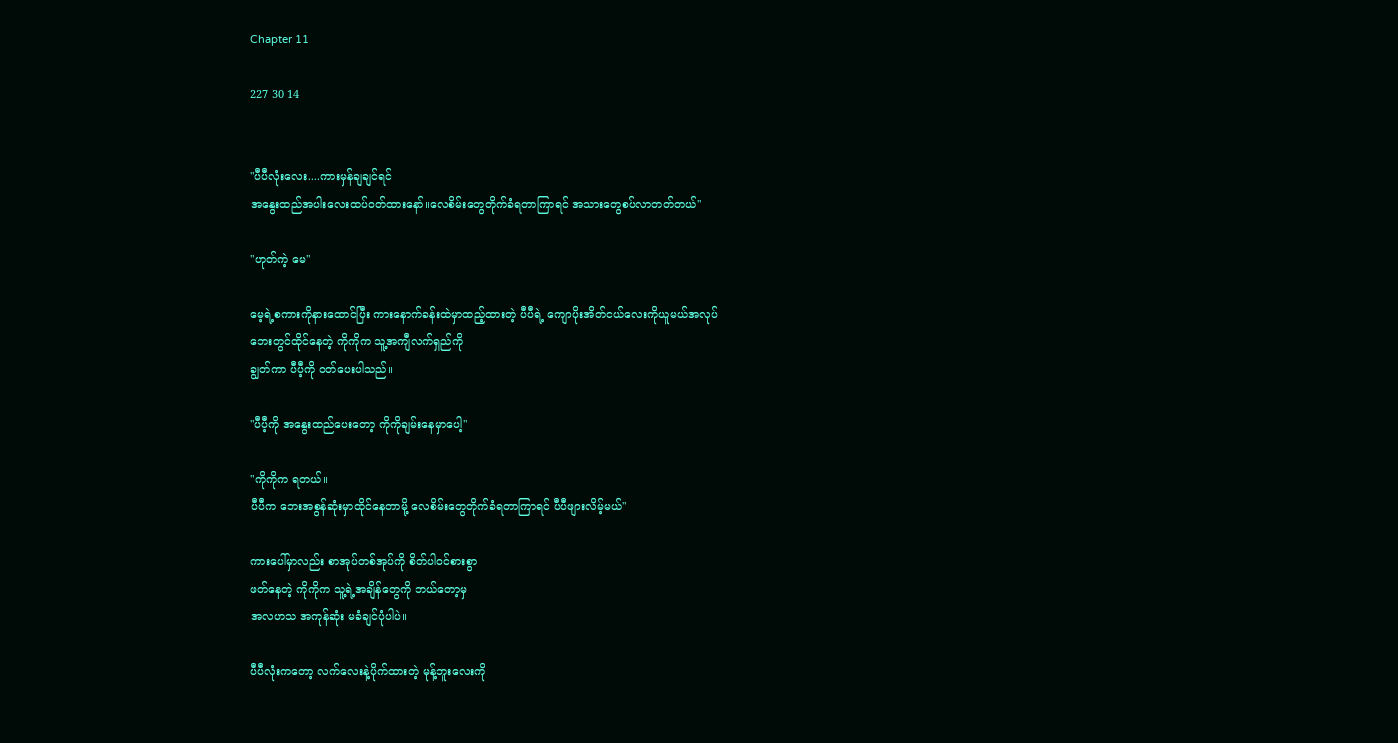Chapter 11

227 30 14


"ပီပီလုံးလေး....ကားမှန်ချချင်ရင်
အနွေးထည်အပါးလေးထပ်ဝတ်ထားနော်။လေစိမ်းတွေတိုက်ခံရတာကြာရင် အသားတွေစပ်လာတတ်တယ်"

"ဟုတ်ကဲ့ မေ"

မေ့ရဲ့စကားကိုနားထောင်ပြီး ကားနောက်ခန်းထဲမှာထည့်ထားတဲ့ ပီပီရဲ့ ကျောပိုးအိတ်ငယ်လေးကိုယူမယ်အလုပ်
ဘေးတွင်ထိုင်နေတဲ့ ကိုကိုက သူ့အကျီလက်ရှည်ကို
ချွတ်ကာ ပီပီ့ကို ဝတ်ပေးပါသည်။

"ပီပီ့ကို အနွေးထည်ပေးတော့ ကိုကိုချမ်းနေမှာပေါ့"

"ကိုကိုက ရတယ်။
ပီပီက ဘေးအစွန်ဆုံးမှာထိုင်နေတာမို့ လေစိမ်းတွေတိုက်ခံရတာကြာရင် ပီပီဖျားလိမ့်မယ်"

ကားပေါ်မှာလည်း စာအုပ်တစ်အုပ်ကို စိတ်ပါဝင်စားစွာ
ဖတ်နေတဲ့ ကိုကိုက သူ့ရဲ့အချိန်တွေကို ဘယ်တော့မှ
အလဟသ အကုန်ဆုံး မခံချင်ပုံပါပဲ။

ပီပီလုံးကတော့ လက်လေးနဲ့ပိုက်ထားတဲ့ မုန့်ဘူးလေးကို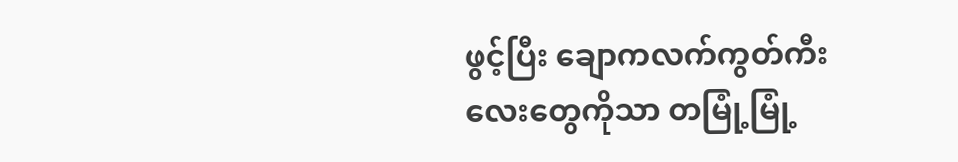ဖွင့်ပြီး ချောကလက်ကွတ်ကီးလေးတွေကိုသာ တမြုံ့မြုံ့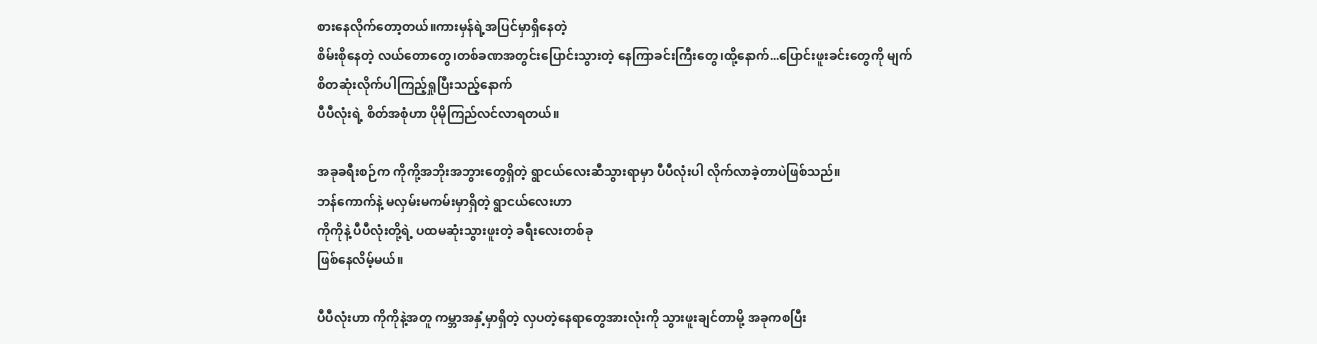စားနေလိုက်တော့တယ်။ကားမှန်ရဲ့အပြင်မှာရှိနေတဲ့
စိမ်းစိုနေတဲ့ လယ်တောတွေ၊တစ်ခဏအတွင်းပြောင်းသွားတဲ့ နေကြာခင်းကြီးတွေ၊ထို့နောက်...ပြောင်းဖူးခင်းတွေကို မျက်စိတဆုံးလိုက်ပါကြည့်ရှုပြီးသည့်နောက်
ပီပီလုံးရဲ့ စိတ်အစုံဟာ ပိုမိုကြည်လင်လာရတယ်။

အခုခရီးစဉ်က ကိုကို့အဘိုးအဘွားတွေရှိတဲ့ ရွာငယ်လေးဆီသွားရာမှာ ပီပီလုံးပါ လိုက်လာခဲ့တာပဲဖြစ်သည်။
ဘန်ကောက်နဲ့ မလှမ်းမကမ်းမှာရှိတဲ့ ရွာငယ်လေးဟာ
ကိုကိုနဲ့ ပီပီလုံးတို့ရဲ့ ပထမဆုံးသွားဖူးတဲ့ ခရီးလေးတစ်ခု
ဖြစ်နေလိမ့်မယ်။

ပီပီလုံးဟာ ကိုကိုနဲ့အတူ ကမ္ဘာအနှံ့မှာရှိတဲ့ လှပတဲ့နေရာတွေအားလုံးကို သွားဖူးချင်တာမို့ အခုကစပြီး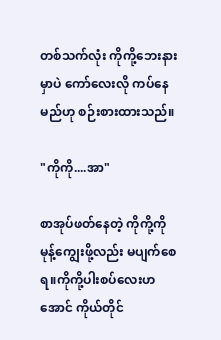တစ်သက်လုံး ကိုကို့ဘေးနားမှာပဲ ကော်လေးလို ကပ်နေမည်ဟု စဉ်းစားထားသည်။

"ကိုကို....အာ"

စာအုပ်ဖတ်နေတဲ့ ကိုကို့ကို မုန့်ကျွေးဖို့လည်း မပျက်စေရ။ကိုကို့ပါးစပ်လေးဟအောင် ကိုယ်တိုင်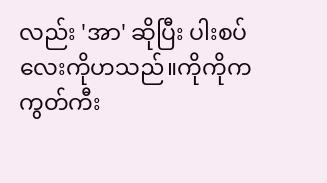လည်း 'အာ' ဆိုပြီး ပါးစပ်လေးကိုဟသည်။ကိုကိုက ကွတ်ကီး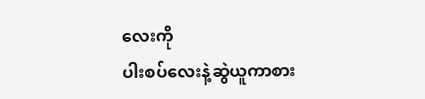လေးကို
ပါးစပ်လေးနဲ့ဆွဲယူကာစား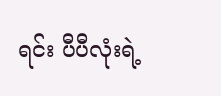ရင်း ပီပီလုံးရဲ့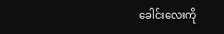ခေါင်းလေးကို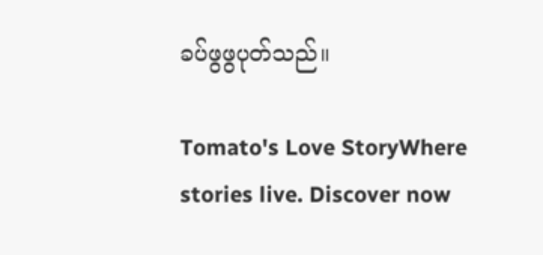ခပ်ဖွဖွပုတ်သည်။

Tomato's Love StoryWhere stories live. Discover now